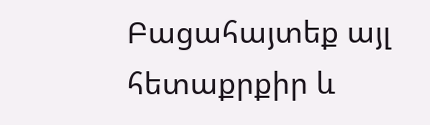Բացահայտեք այլ հետաքրքիր և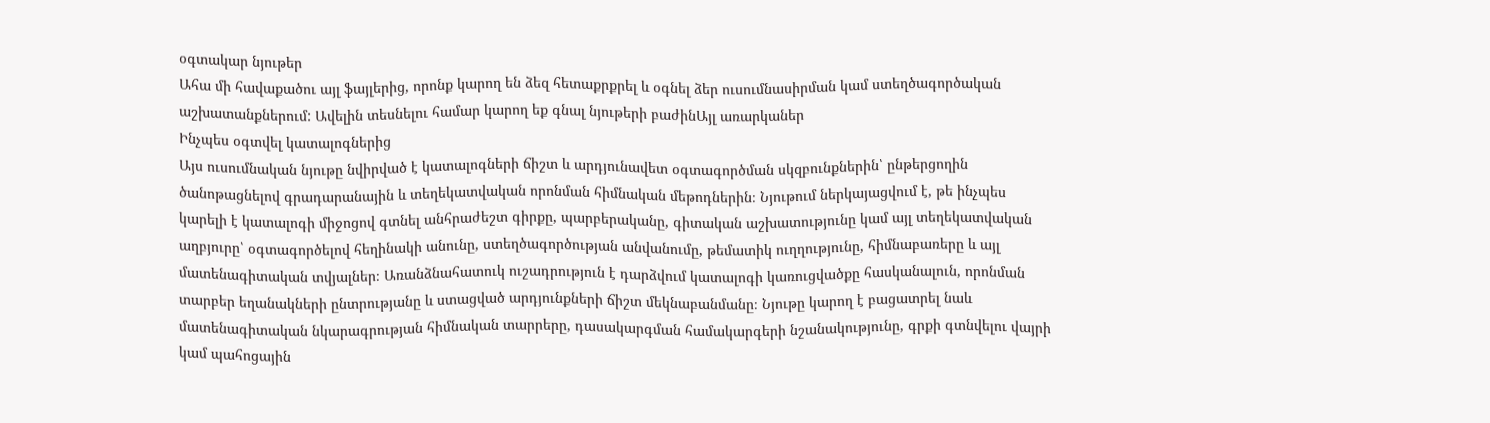օգտակար նյութեր
Ահա մի հավաքածու այլ ֆայլերից, որոնք կարող են ձեզ հետաքրքրել և օգնել ձեր ուսումնասիրման կամ ստեղծագործական աշխատանքներում: Ավելին տեսնելու համար կարող եք գնալ նյութերի բաժինԱյլ առարկաներ
Ինչպես օգտվել կատալոգներից
Այս ուսումնական նյութը նվիրված է կատալոգների ճիշտ և արդյունավետ օգտագործման սկզբունքներին՝ ընթերցողին ծանոթացնելով գրադարանային և տեղեկատվական որոնման հիմնական մեթոդներին։ Նյութում ներկայացվում է, թե ինչպես կարելի է կատալոգի միջոցով գտնել անհրաժեշտ գիրքը, պարբերականը, գիտական աշխատությունը կամ այլ տեղեկատվական աղբյուրը՝ օգտագործելով հեղինակի անունը, ստեղծագործության անվանումը, թեմատիկ ուղղությունը, հիմնաբառերը և այլ մատենագիտական տվյալներ։ Առանձնահատուկ ուշադրություն է դարձվում կատալոգի կառուցվածքը հասկանալուն, որոնման տարբեր եղանակների ընտրությանը և ստացված արդյունքների ճիշտ մեկնաբանմանը։ Նյութը կարող է բացատրել նաև մատենագիտական նկարագրության հիմնական տարրերը, դասակարգման համակարգերի նշանակությունը, գրքի գտնվելու վայրի կամ պահոցային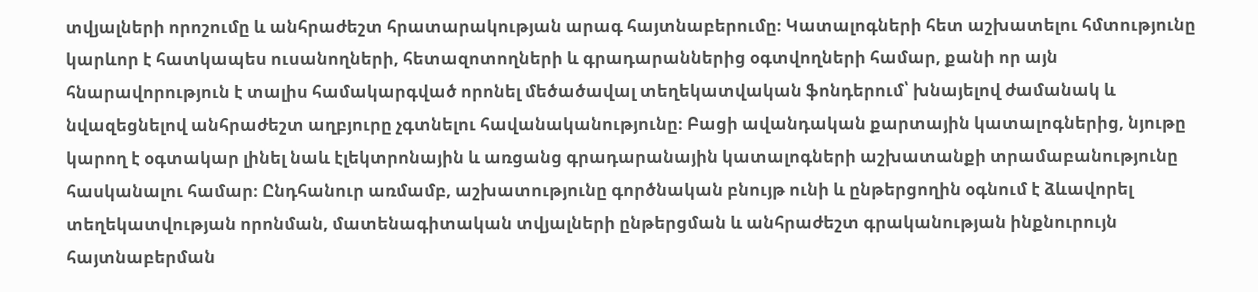տվյալների որոշումը և անհրաժեշտ հրատարակության արագ հայտնաբերումը։ Կատալոգների հետ աշխատելու հմտությունը կարևոր է հատկապես ուսանողների, հետազոտողների և գրադարաններից օգտվողների համար, քանի որ այն հնարավորություն է տալիս համակարգված որոնել մեծածավալ տեղեկատվական ֆոնդերում՝ խնայելով ժամանակ և նվազեցնելով անհրաժեշտ աղբյուրը չգտնելու հավանականությունը։ Բացի ավանդական քարտային կատալոգներից, նյութը կարող է օգտակար լինել նաև էլեկտրոնային և առցանց գրադարանային կատալոգների աշխատանքի տրամաբանությունը հասկանալու համար։ Ընդհանուր առմամբ, աշխատությունը գործնական բնույթ ունի և ընթերցողին օգնում է ձևավորել տեղեկատվության որոնման, մատենագիտական տվյալների ընթերցման և անհրաժեշտ գրականության ինքնուրույն հայտնաբերման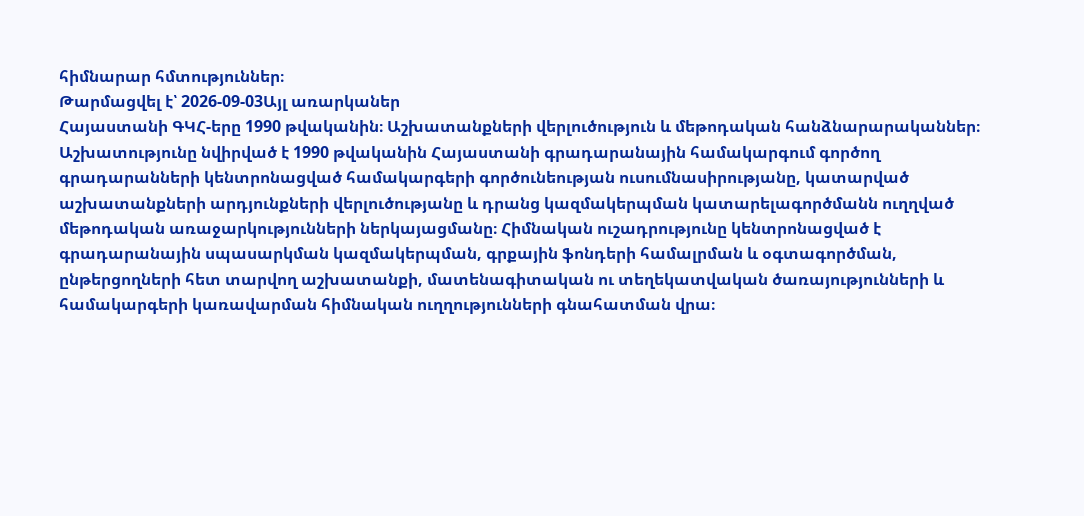հիմնարար հմտություններ։
Թարմացվել է՝ 2026-09-03Այլ առարկաներ
Հայաստանի ԳԿՀ-երը 1990 թվականին։ Աշխատանքների վերլուծություն և մեթոդական հանձնարարականներ։
Աշխատությունը նվիրված է 1990 թվականին Հայաստանի գրադարանային համակարգում գործող գրադարանների կենտրոնացված համակարգերի գործունեության ուսումնասիրությանը, կատարված աշխատանքների արդյունքների վերլուծությանը և դրանց կազմակերպման կատարելագործմանն ուղղված մեթոդական առաջարկությունների ներկայացմանը։ Հիմնական ուշադրությունը կենտրոնացված է գրադարանային սպասարկման կազմակերպման, գրքային ֆոնդերի համալրման և օգտագործման, ընթերցողների հետ տարվող աշխատանքի, մատենագիտական ու տեղեկատվական ծառայությունների և համակարգերի կառավարման հիմնական ուղղությունների գնահատման վրա։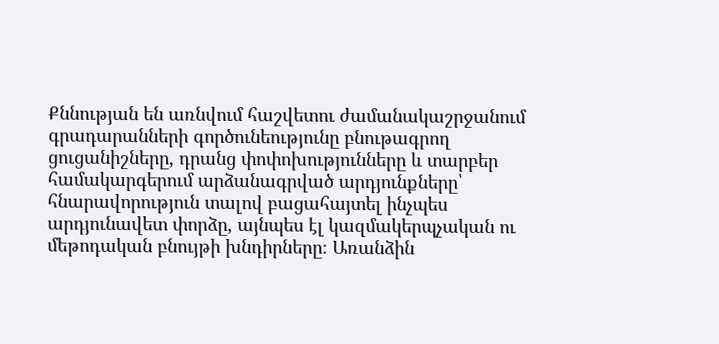Քննության են առնվում հաշվետու ժամանակաշրջանում գրադարանների գործունեությունը բնութագրող ցուցանիշները, դրանց փոփոխությունները և տարբեր համակարգերում արձանագրված արդյունքները՝ հնարավորություն տալով բացահայտել ինչպես արդյունավետ փորձը, այնպես էլ կազմակերպչական ու մեթոդական բնույթի խնդիրները։ Առանձին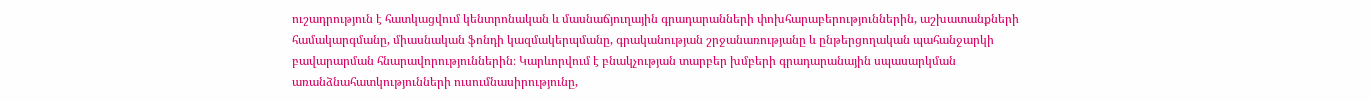ուշադրություն է հատկացվում կենտրոնական և մասնաճյուղային գրադարանների փոխհարաբերություններին, աշխատանքների համակարգմանը, միասնական ֆոնդի կազմակերպմանը, գրականության շրջանառությանը և ընթերցողական պահանջարկի բավարարման հնարավորություններին։ Կարևորվում է բնակչության տարբեր խմբերի գրադարանային սպասարկման առանձնահատկությունների ուսումնասիրությունը,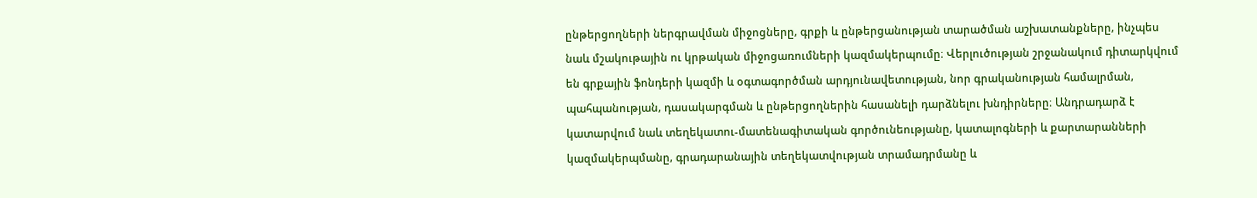ընթերցողների ներգրավման միջոցները, գրքի և ընթերցանության տարածման աշխատանքները, ինչպես նաև մշակութային ու կրթական միջոցառումների կազմակերպումը։ Վերլուծության շրջանակում դիտարկվում են գրքային ֆոնդերի կազմի և օգտագործման արդյունավետության, նոր գրականության համալրման, պահպանության, դասակարգման և ընթերցողներին հասանելի դարձնելու խնդիրները։ Անդրադարձ է կատարվում նաև տեղեկատու-մատենագիտական գործունեությանը, կատալոգների և քարտարանների կազմակերպմանը, գրադարանային տեղեկատվության տրամադրմանը և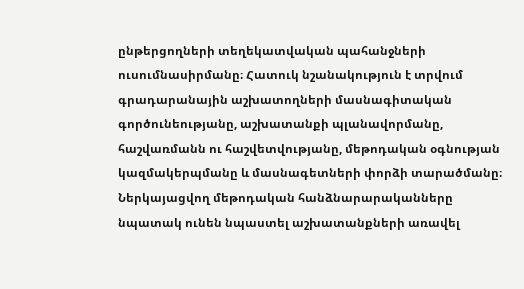ընթերցողների տեղեկատվական պահանջների ուսումնասիրմանը։ Հատուկ նշանակություն է տրվում գրադարանային աշխատողների մասնագիտական գործունեությանը, աշխատանքի պլանավորմանը, հաշվառմանն ու հաշվետվությանը, մեթոդական օգնության կազմակերպմանը և մասնագետների փորձի տարածմանը։ Ներկայացվող մեթոդական հանձնարարականները նպատակ ունեն նպաստել աշխատանքների առավել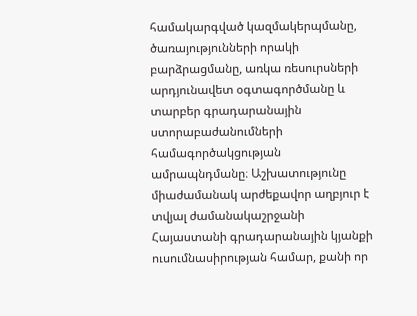համակարգված կազմակերպմանը, ծառայությունների որակի բարձրացմանը, առկա ռեսուրսների արդյունավետ օգտագործմանը և տարբեր գրադարանային ստորաբաժանումների համագործակցության ամրապնդմանը։ Աշխատությունը միաժամանակ արժեքավոր աղբյուր է տվյալ ժամանակաշրջանի Հայաստանի գրադարանային կյանքի ուսումնասիրության համար, քանի որ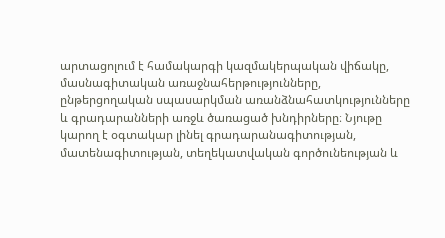արտացոլում է համակարգի կազմակերպական վիճակը, մասնագիտական առաջնահերթությունները, ընթերցողական սպասարկման առանձնահատկությունները և գրադարանների առջև ծառացած խնդիրները։ Նյութը կարող է օգտակար լինել գրադարանագիտության, մատենագիտության, տեղեկատվական գործունեության և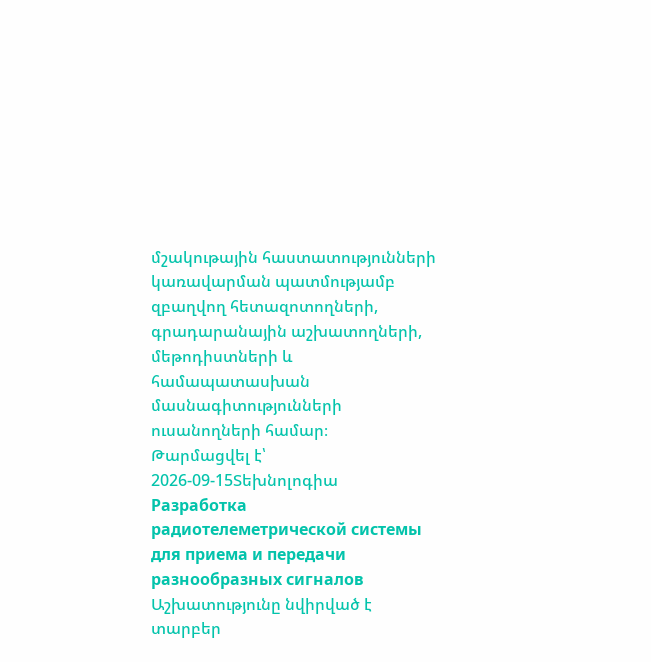մշակութային հաստատությունների կառավարման պատմությամբ զբաղվող հետազոտողների, գրադարանային աշխատողների, մեթոդիստների և համապատասխան մասնագիտությունների ուսանողների համար։
Թարմացվել է՝ 2026-09-15Տեխնոլոգիա
Разработка радиотелеметрической системы для приема и передачи разнообразных сигналов
Աշխատությունը նվիրված է տարբեր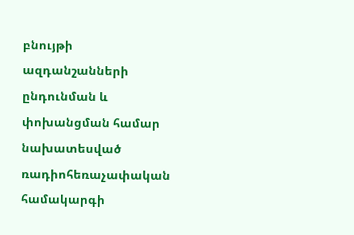բնույթի ազդանշանների ընդունման և փոխանցման համար նախատեսված ռադիոհեռաչափական համակարգի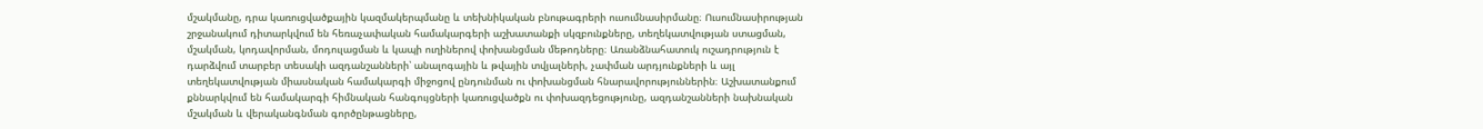մշակմանը, դրա կառուցվածքային կազմակերպմանը և տեխնիկական բնութագրերի ուսումնասիրմանը։ Ուսումնասիրության շրջանակում դիտարկվում են հեռաչափական համակարգերի աշխատանքի սկզբունքները, տեղեկատվության ստացման, մշակման, կոդավորման, մոդուլացման և կապի ուղիներով փոխանցման մեթոդները։ Առանձնահատուկ ուշադրություն է դարձվում տարբեր տեսակի ազդանշանների՝ անալոգային և թվային տվյալների, չափման արդյունքների և այլ տեղեկատվության միասնական համակարգի միջոցով ընդունման ու փոխանցման հնարավորություններին։ Աշխատանքում քննարկվում են համակարգի հիմնական հանգույցների կառուցվածքն ու փոխազդեցությունը, ազդանշանների նախնական մշակման և վերականգնման գործընթացները,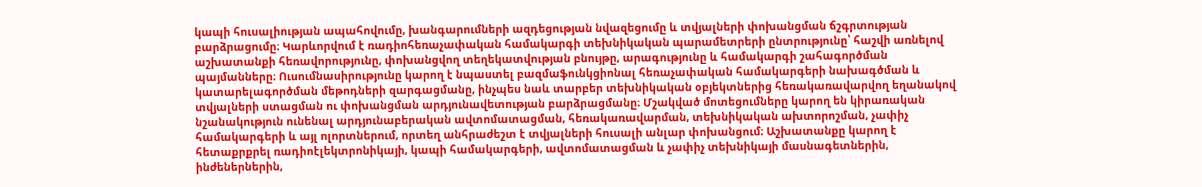կապի հուսալիության ապահովումը, խանգարումների ազդեցության նվազեցումը և տվյալների փոխանցման ճշգրտության բարձրացումը։ Կարևորվում է ռադիոհեռաչափական համակարգի տեխնիկական պարամետրերի ընտրությունը՝ հաշվի առնելով աշխատանքի հեռավորությունը, փոխանցվող տեղեկատվության բնույթը, արագությունը և համակարգի շահագործման պայմանները։ Ուսումնասիրությունը կարող է նպաստել բազմաֆունկցիոնալ հեռաչափական համակարգերի նախագծման և կատարելագործման մեթոդների զարգացմանը, ինչպես նաև տարբեր տեխնիկական օբյեկտներից հեռակառավարվող եղանակով տվյալների ստացման ու փոխանցման արդյունավետության բարձրացմանը։ Մշակված մոտեցումները կարող են կիրառական նշանակություն ունենալ արդյունաբերական ավտոմատացման, հեռակառավարման, տեխնիկական ախտորոշման, չափիչ համակարգերի և այլ ոլորտներում, որտեղ անհրաժեշտ է տվյալների հուսալի անլար փոխանցում։ Աշխատանքը կարող է հետաքրքրել ռադիոէլեկտրոնիկայի, կապի համակարգերի, ավտոմատացման և չափիչ տեխնիկայի մասնագետներին, ինժեներներին,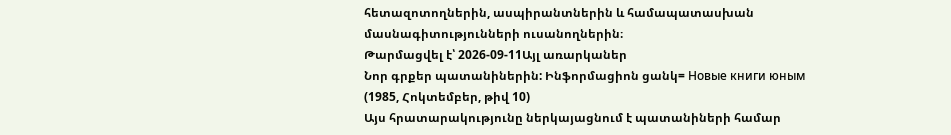հետազոտողներին, ասպիրանտներին և համապատասխան մասնագիտությունների ուսանողներին։
Թարմացվել է՝ 2026-09-11Այլ առարկաներ
Նոր գրքեր պատանիներին: Ինֆորմացիոն ցանկ= Новые книги юным (1985, Հոկտեմբեր, թիվ 10)
Այս հրատարակությունը ներկայացնում է պատանիների համար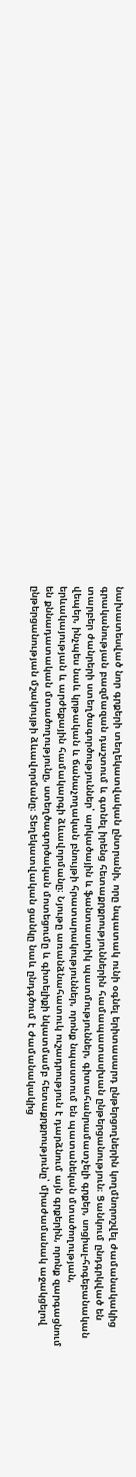նախատեսված նոր գրքերի տեղեկատվական ընտրանի, որը նպատակ ունի օգնել երիտասարդ ընթերցողներին կողմնորոշվել ժամանակակից գրականության բազմազան դաշտում և գտնել իրենց հետաքրքրություններին համապատասխան ընթերցանություն։ Ցանկում ընդգրկված են տարբեր ժանրերի ստեղծագործություններ՝ արկածային և ֆանտաստիկ պատմություններ, գիտահանրամատչելի գրքեր, սոցիալ-հոգեբանական վեպեր, ինչպես նաև կրթական և ճանաչողական բնույթի հրատարակություններ, որոնք նպաստում են պատանեկան մտածողության, երևակայության և արժեքային համակարգի ձևավորմանը։ Նյութը առանձնահատուկ ուշադրություն է դարձնում այն գրքերին, որոնք զարգացնում են քննադատական մտածողությունը, ստեղծագործական մոտեցումը և գիտելիքի նկատմամբ հետաքրքրությունը՝ միաժամանակ աջակցելով ընթերցանության մշակույթի ձևավորմանը։ Տեղեկատվական ցանկը նաև ընդգծում է ժամանակակից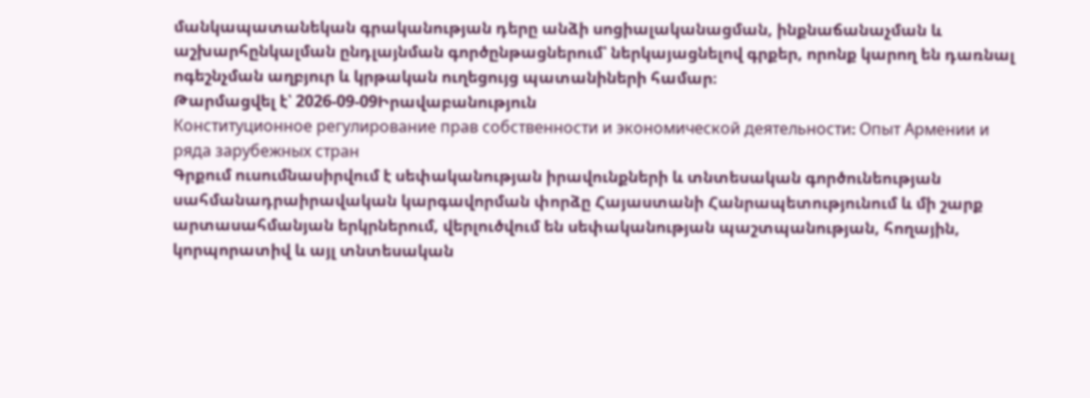մանկապատանեկան գրականության դերը անձի սոցիալականացման, ինքնաճանաչման և աշխարհընկալման ընդլայնման գործընթացներում՝ ներկայացնելով գրքեր, որոնք կարող են դառնալ ոգեշնչման աղբյուր և կրթական ուղեցույց պատանիների համար։
Թարմացվել է՝ 2026-09-09Իրավաբանություն
Конституционное регулирование прав собственности и экономической деятельности։ Опыт Армении и ряда зарубежных стран
Գրքում ուսումնասիրվում է սեփականության իրավունքների և տնտեսական գործունեության սահմանադրաիրավական կարգավորման փորձը Հայաստանի Հանրապետությունում և մի շարք արտասահմանյան երկրներում, վերլուծվում են սեփականության պաշտպանության, հողային, կորպորատիվ և այլ տնտեսական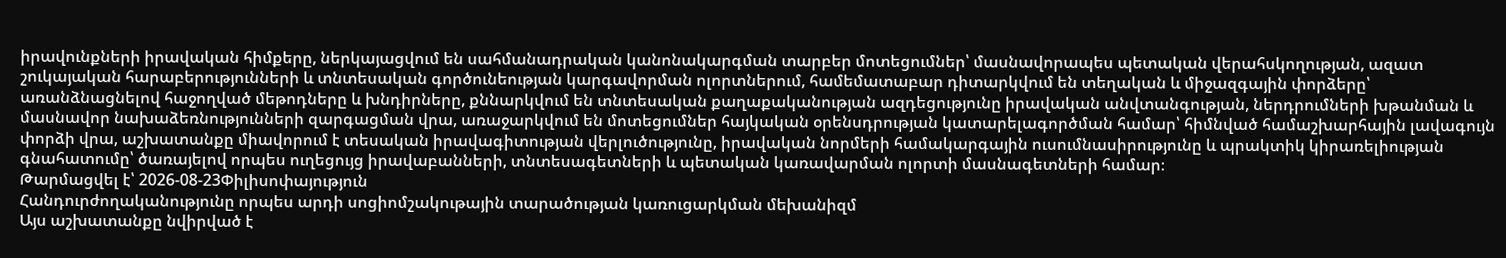իրավունքների իրավական հիմքերը, ներկայացվում են սահմանադրական կանոնակարգման տարբեր մոտեցումներ՝ մասնավորապես պետական վերահսկողության, ազատ շուկայական հարաբերությունների և տնտեսական գործունեության կարգավորման ոլորտներում, համեմատաբար դիտարկվում են տեղական և միջազգային փորձերը՝ առանձնացնելով հաջողված մեթոդները և խնդիրները, քննարկվում են տնտեսական քաղաքականության ազդեցությունը իրավական անվտանգության, ներդրումների խթանման և մասնավոր նախաձեռնությունների զարգացման վրա, առաջարկվում են մոտեցումներ հայկական օրենսդրության կատարելագործման համար՝ հիմնված համաշխարհային լավագույն փորձի վրա, աշխատանքը միավորում է տեսական իրավագիտության վերլուծությունը, իրավական նորմերի համակարգային ուսումնասիրությունը և պրակտիկ կիրառելիության գնահատումը՝ ծառայելով որպես ուղեցույց իրավաբանների, տնտեսագետների և պետական կառավարման ոլորտի մասնագետների համար։
Թարմացվել է՝ 2026-08-23Փիլիսոփայություն
Հանդուրժողականությունը որպես արդի սոցիոմշակութային տարածության կառուցարկման մեխանիզմ
Այս աշխատանքը նվիրված է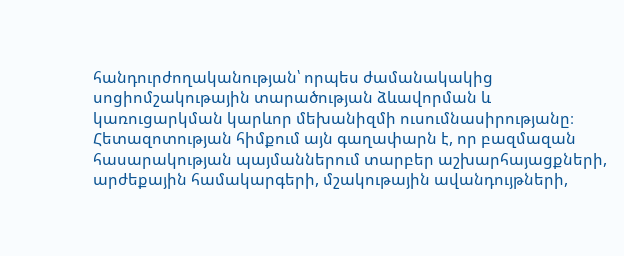հանդուրժողականության՝ որպես ժամանակակից սոցիոմշակութային տարածության ձևավորման և կառուցարկման կարևոր մեխանիզմի ուսումնասիրությանը։ Հետազոտության հիմքում այն գաղափարն է, որ բազմազան հասարակության պայմաններում տարբեր աշխարհայացքների, արժեքային համակարգերի, մշակութային ավանդույթների,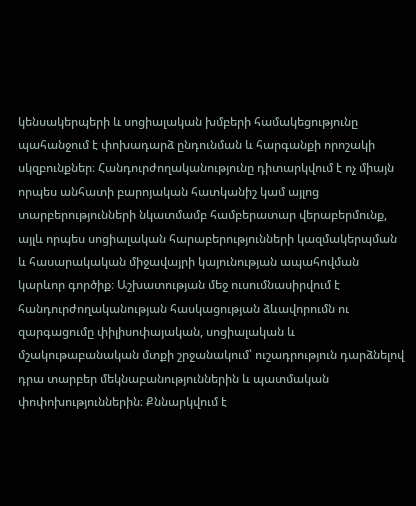կենսակերպերի և սոցիալական խմբերի համակեցությունը պահանջում է փոխադարձ ընդունման և հարգանքի որոշակի սկզբունքներ։ Հանդուրժողականությունը դիտարկվում է ոչ միայն որպես անհատի բարոյական հատկանիշ կամ այլոց տարբերությունների նկատմամբ համբերատար վերաբերմունք, այլև որպես սոցիալական հարաբերությունների կազմակերպման և հասարակական միջավայրի կայունության ապահովման կարևոր գործիք։ Աշխատության մեջ ուսումնասիրվում է հանդուրժողականության հասկացության ձևավորումն ու զարգացումը փիլիսոփայական, սոցիալական և մշակութաբանական մտքի շրջանակում՝ ուշադրություն դարձնելով դրա տարբեր մեկնաբանություններին և պատմական փոփոխություններին։ Քննարկվում է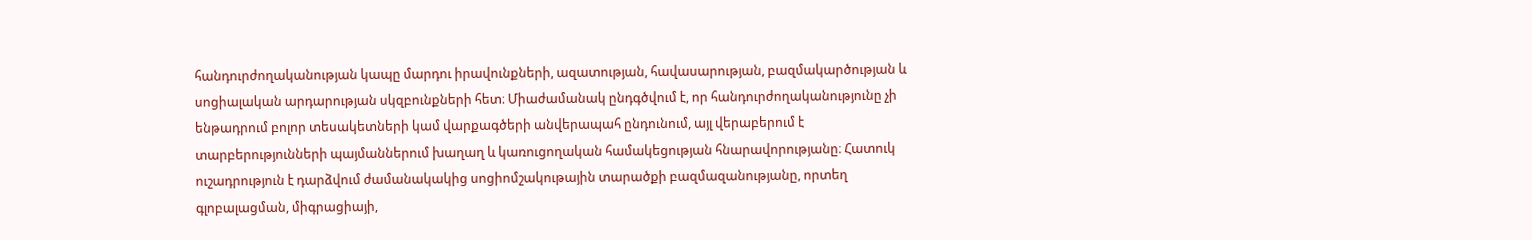հանդուրժողականության կապը մարդու իրավունքների, ազատության, հավասարության, բազմակարծության և սոցիալական արդարության սկզբունքների հետ։ Միաժամանակ ընդգծվում է, որ հանդուրժողականությունը չի ենթադրում բոլոր տեսակետների կամ վարքագծերի անվերապահ ընդունում, այլ վերաբերում է տարբերությունների պայմաններում խաղաղ և կառուցողական համակեցության հնարավորությանը։ Հատուկ ուշադրություն է դարձվում ժամանակակից սոցիոմշակութային տարածքի բազմազանությանը, որտեղ գլոբալացման, միգրացիայի,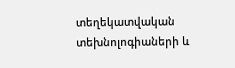տեղեկատվական տեխնոլոգիաների և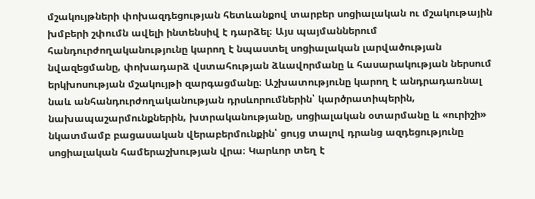մշակույթների փոխազդեցության հետևանքով տարբեր սոցիալական ու մշակութային խմբերի շփումն ավելի ինտենսիվ է դարձել։ Այս պայմաններում հանդուրժողականությունը կարող է նպաստել սոցիալական լարվածության նվազեցմանը, փոխադարձ վստահության ձևավորմանը և հասարակության ներսում երկխոսության մշակույթի զարգացմանը։ Աշխատությունը կարող է անդրադառնալ նաև անհանդուրժողականության դրսևորումներին՝ կարծրատիպերին, նախապաշարմունքներին, խտրականությանը, սոցիալական օտարմանը և «ուրիշի» նկատմամբ բացասական վերաբերմունքին՝ ցույց տալով դրանց ազդեցությունը սոցիալական համերաշխության վրա։ Կարևոր տեղ է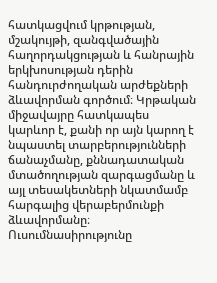հատկացվում կրթության, մշակույթի, զանգվածային հաղորդակցության և հանրային երկխոսության դերին հանդուրժողական արժեքների ձևավորման գործում։ Կրթական միջավայրը հատկապես կարևոր է, քանի որ այն կարող է նպաստել տարբերությունների ճանաչմանը, քննադատական մտածողության զարգացմանը և այլ տեսակետների նկատմամբ հարգալից վերաբերմունքի ձևավորմանը։ Ուսումնասիրությունը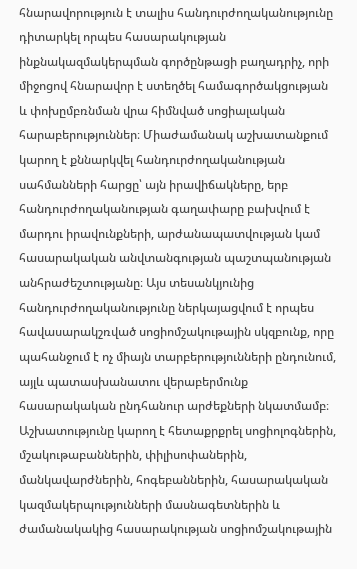հնարավորություն է տալիս հանդուրժողականությունը դիտարկել որպես հասարակության ինքնակազմակերպման գործընթացի բաղադրիչ, որի միջոցով հնարավոր է ստեղծել համագործակցության և փոխըմբռնման վրա հիմնված սոցիալական հարաբերություններ։ Միաժամանակ աշխատանքում կարող է քննարկվել հանդուրժողականության սահմանների հարցը՝ այն իրավիճակները, երբ հանդուրժողականության գաղափարը բախվում է մարդու իրավունքների, արժանապատվության կամ հասարակական անվտանգության պաշտպանության անհրաժեշտությանը։ Այս տեսանկյունից հանդուրժողականությունը ներկայացվում է որպես հավասարակշռված սոցիոմշակութային սկզբունք, որը պահանջում է ոչ միայն տարբերությունների ընդունում, այլև պատասխանատու վերաբերմունք հասարակական ընդհանուր արժեքների նկատմամբ։ Աշխատությունը կարող է հետաքրքրել սոցիոլոգներին, մշակութաբաններին, փիլիսոփաներին, մանկավարժներին, հոգեբաններին, հասարակական կազմակերպությունների մասնագետներին և ժամանակակից հասարակության սոցիոմշակութային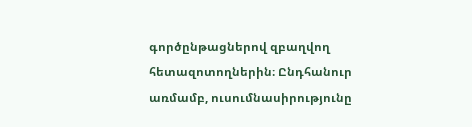գործընթացներով զբաղվող հետազոտողներին։ Ընդհանուր առմամբ, ուսումնասիրությունը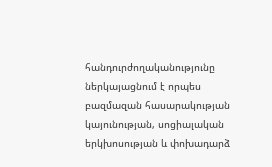հանդուրժողականությունը ներկայացնում է որպես բազմազան հասարակության կայունության, սոցիալական երկխոսության և փոխադարձ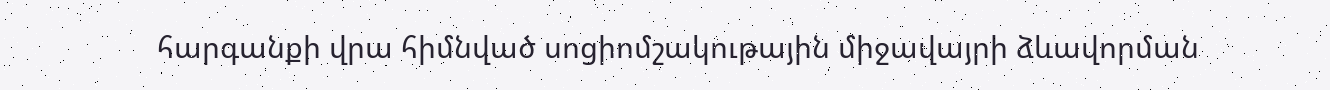հարգանքի վրա հիմնված սոցիոմշակութային միջավայրի ձևավորման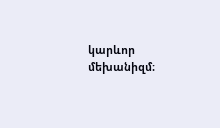կարևոր մեխանիզմ։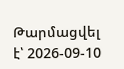Թարմացվել է՝ 2026-09-10